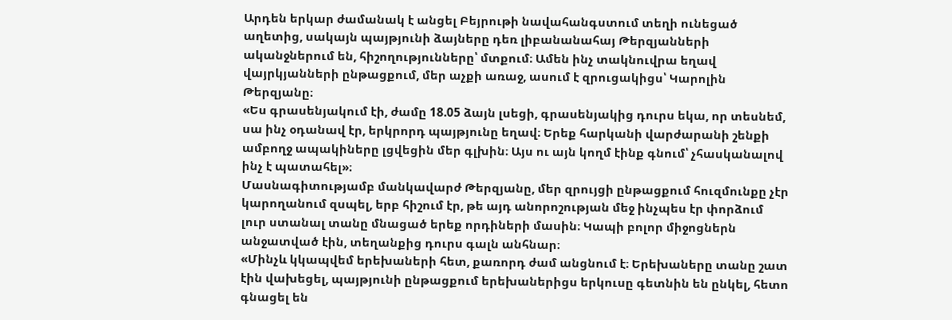Արդեն երկար ժամանակ է անցել Բեյրութի նավահանգստում տեղի ունեցած աղետից, սակայն պայթյունի ձայները դեռ լիբանանահայ Թերզյանների ականջներում են, հիշողությունները՝ մտքում։ Ամեն ինչ տակնուվրա եղավ վայրկյանների ընթացքում, մեր աչքի առաջ, ասում է զրուցակիցս՝ Կարոլին Թերզյանը։
«Ես գրասենյակում էի, ժամը 18.05 ձայն լսեցի, գրասենյակից դուրս եկա, որ տեսնեմ, սա ինչ օդանավ էր, երկրորդ պայթյունը եղավ։ Երեք հարկանի վարժարանի շենքի ամբողջ ապակիները լցվեցին մեր գլխին։ Այս ու այն կողմ էինք գնում՝ չհասկանալով ինչ է պատահել»։
Մասնագիտությամբ մանկավարժ Թերզյանը, մեր զրույցի ընթացքում հուզմունքը չէր կարողանում զսպել, երբ հիշում էր, թե այդ անորոշության մեջ ինչպես էր փորձում լուր ստանալ տանը մնացած երեք որդիների մասին։ Կապի բոլոր միջոցներն անջատված էին, տեղանքից դուրս գալն անհնար։
«Մինչև կկապվեմ երեխաների հետ, քառորդ ժամ անցնում է։ Երեխաները տանը շատ էին վախեցել, պայթյունի ընթացքում երեխաներիցս երկուսը գետնին են ընկել, հետո գնացել են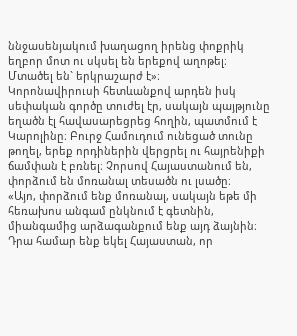ննջասենյակում խաղացող իրենց փոքրիկ եղբոր մոտ ու սկսել են երեքով աղոթել։ Մտածել են` երկրաշարժ է»։
Կորոնավիրուսի հետևանքով արդեն իսկ սեփական գործը տուժել էր, սակայն պայթյունը եղածն էլ հավասարեցրեց հողին, պատմում է Կարոլինը։ Բուրջ Համուդում ունեցած տունը թողել, երեք որդիներին վերցրել ու հայրենիքի ճամփան է բռնել։ Չորսով Հայաստանում են, փորձում են մոռանալ տեսածն ու լսածը։
«Այո, փորձում ենք մոռանալ, սակայն եթե մի հեռախոս անգամ ընկնում է գետնին, միանգամից արձագանքում ենք այդ ձայնին։ Դրա համար ենք եկել Հայաստան, որ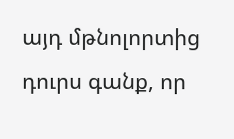այդ մթնոլորտից դուրս գանք, որ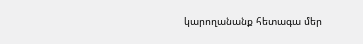կարողանանք հետագա մեր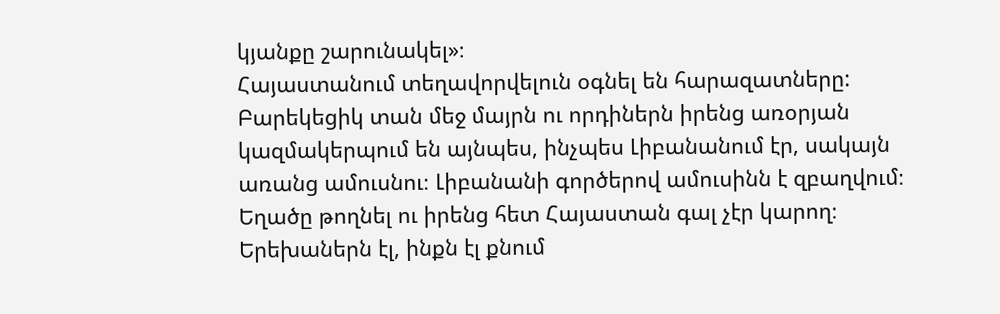կյանքը շարունակել»։
Հայաստանում տեղավորվելուն օգնել են հարազատները: Բարեկեցիկ տան մեջ մայրն ու որդիներն իրենց առօրյան կազմակերպում են այնպես, ինչպես Լիբանանում էր, սակայն առանց ամուսնու։ Լիբանանի գործերով ամուսինն է զբաղվում։ Եղածը թողնել ու իրենց հետ Հայաստան գալ չէր կարող։ Երեխաներն էլ, ինքն էլ քնում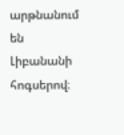արթնանում են Լիբանանի հոգսերով։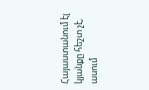Հայաստանում էլ կյանքը հեշտ չէ, ասում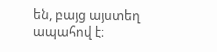են, բայց այստեղ ապահով է։